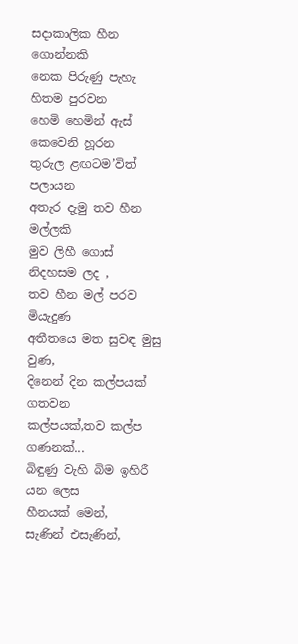සදාකාලික හීන ගොන්නකි
නෙක පිරුණු පැහැ
හිතම පුරවන
හෙමි හෙමින් ඇස් කෙවෙනි හූරන
තුරුල ළඟටම’විත් පලායන
අතැර දැමු තව හීන මල්ලකි
මුව ලිහී ගොස් නිදහසම ලද ,
තව හීන මල් පරව මියැදුණ
අතීතයෙ මත සුවඳ මුසු වුණ,
දිනෙන් දින කල්පයක් ගතවන
කල්පයක්,තව කල්ප ගණනක්...
බිඳුණු වැහි බිම ඉහිරී යන ලෙස
හීනයක් මෙන්,
සැණින් එසැණින්,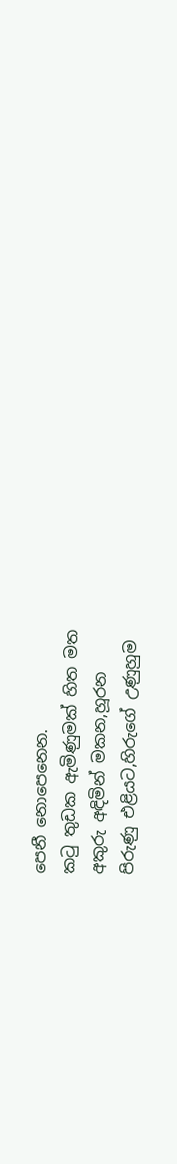පෙනී නොපෙනෙන.
කටු තුඩක ඇමිණුමක් හිත මත
අකුරු අඳිමින් මකන,හූරන
පිරුණු එළියට,හිරුගේ උණුහුම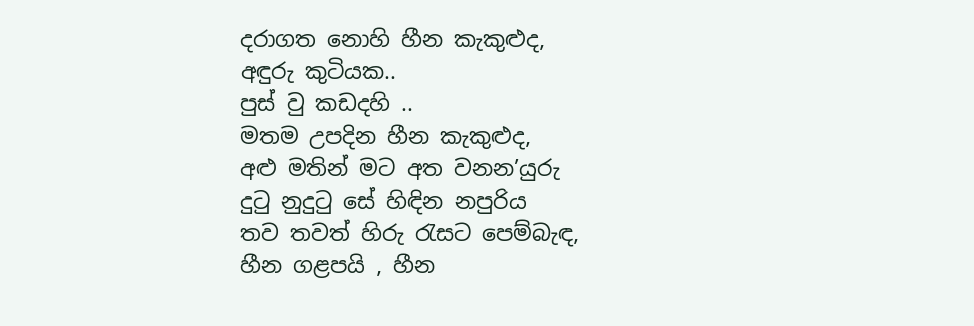දරාගත නොහි හීන කැකුළුද,
අඳුරු කුටියක..
පුස් වු කඩදහි ..
මතම උපදින හීන කැකුළුද,
අළු මතින් මට අත වනන’යුරු
දුටු නුදුටු සේ හිඳින නපුරිය
තව තවත් හිරු රැසට පෙම්බැඳ,
හීන ගළපයි , හීන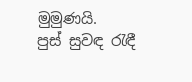මුමුණයි.
පුස් සුවඳ රැඳී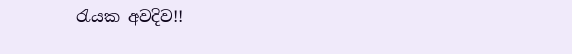රැයක අවදිව!!